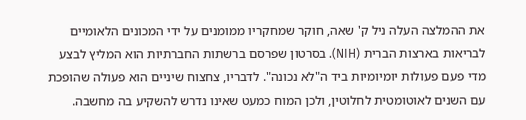את ההמלצה העלה ניל ק' שאה, חוקר שמחקריו ממומנים על ידי המכונים הלאומיים לבריאות בארצות הברית (NIH). בסרטון שפרסם ברשתות החברתיות הוא המליץ לבצע מדי פעם פעולות יומיומיות ביד ה"לא נכונה". לדבריו, צחצוח שיניים הוא פעולה שהופכת עם השנים לאוטומטית לחלוטין, ולכן המוח כמעט שאינו נדרש להשקיע בה מחשבה.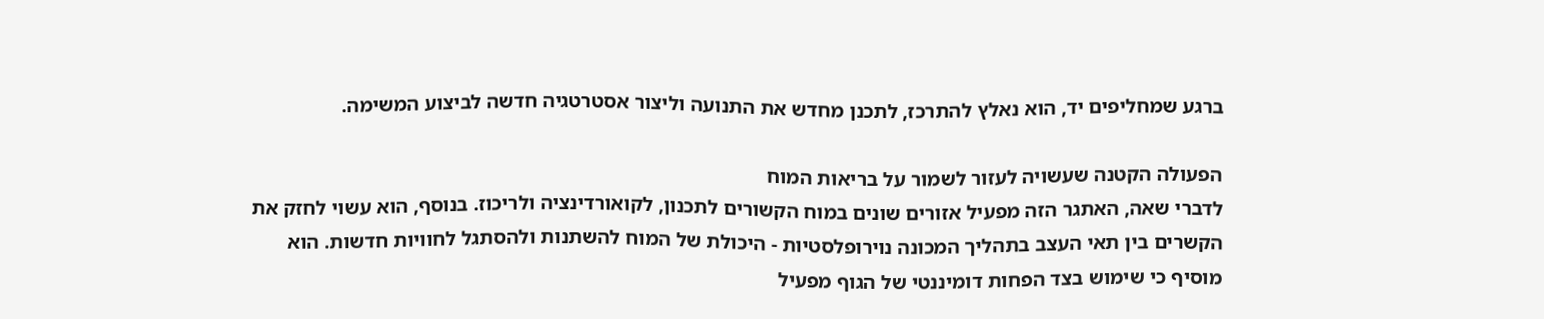ברגע שמחליפים יד, הוא נאלץ להתרכז, לתכנן מחדש את התנועה וליצור אסטרטגיה חדשה לביצוע המשימה.

הפעולה הקטנה שעשויה לעזור לשמור על בריאות המוח
לדברי שאה, האתגר הזה מפעיל אזורים שונים במוח הקשורים לתכנון, לקואורדינציה ולריכוז. בנוסף, הוא עשוי לחזק את הקשרים בין תאי העצב בתהליך המכונה נוירופלסטיות - היכולת של המוח להשתנות ולהסתגל לחוויות חדשות. הוא מוסיף כי שימוש בצד הפחות דומיננטי של הגוף מפעיל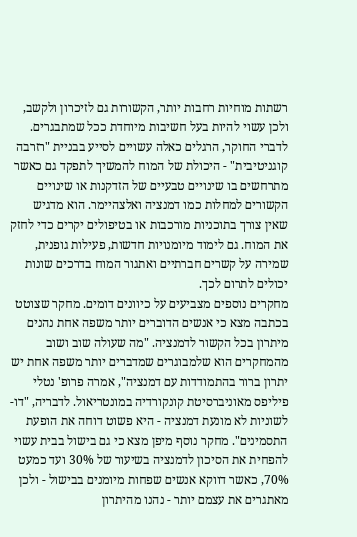רשתות מוחיות רחבות יותר, הקשורות גם לזיכרון ולקשב, ולכן עשוי להיות בעל חשיבות מיוחדת ככל שמתבגרים.
לדברי החוקר, הרגלים כאלה עשויים לסייע בבניית "רזרבה קוגניטיבית" - היכולת של המוח להמשיך לתפקד גם כאשר מתרחשים בו שינויים טבעיים של הזדקנות או שינויים הקשורים למחלות כמו דמנציה ואלצהיימר. הוא מדגיש שאין צורך בתוכניות מורכבות או בטיפולים יקרים כדי לחזק את המוח. גם לימוד מיומנויות חדשות, פעילות גופנית, שמירה על קשרים חברתיים ואתגור המוח בדרכים שונות יכולים לתרום לכך.
מחקרים נוספים מצביעים על כיוונים דומים. מחקר שצוטט בכתבה מצא כי אנשים הדוברים יותר משפה אחת נהנים מיתרון בכל הקשור לדמנציה. "מה שעולה שוב ושוב מהמחקרים הוא שלמבוגרים שמדברים יותר משפה אחת יש יתרון ברור בהתמודדות עם דמנציה", אמרה פרופ' נטלי פיליפס מאוניברסיטת קונקורדיה במונטריאול. לדבריה, "דו-לשוניות לא מונעת דמנציה - היא פשוט דוחה את הופעת התסמינים". מחקר נוסף מיפן מצא כי גם בישול בבית עשוי להפחית את הסיכון לדמנציה בשיעור של 30% ועד כמעט 70%, כאשר דווקא אנשים שפחות מיומנים בבישול - ולכן מאתגרים את עצמם יותר - נהנו מהיתרון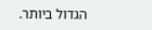הגדול ביותר.